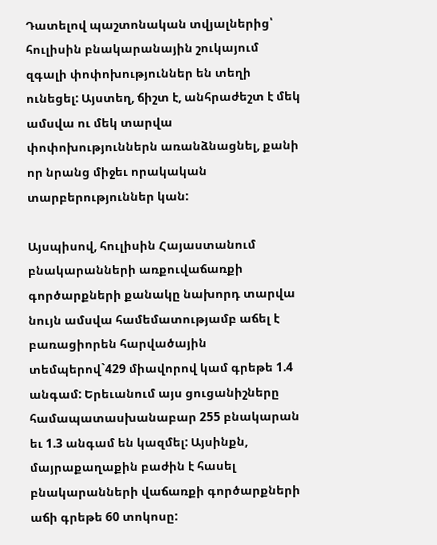Դատելով պաշտոնական տվյալներից՝ հուլիսին բնակարանային շուկայում զգալի փոփոխություններ են տեղի ունեցել: Այստեղ, ճիշտ է, անհրաժեշտ է մեկ ամսվա ու մեկ տարվա փոփոխություններն առանձնացնել, քանի որ նրանց միջեւ որակական տարբերություններ կան:

Այսպիսով, հուլիսին Հայաստանում բնակարանների առքուվաճառքի գործարքների քանակը նախորդ տարվա նույն ամսվա համեմատությամբ աճել է բառացիորեն հարվածային տեմպերով`429 միավորով կամ գրեթե 1.4 անգամ: Երեւանում այս ցուցանիշները համապատասխանաբար 255 բնակարան եւ 1.3 անգամ են կազմել: Այսինքն, մայրաքաղաքին բաժին է հասել բնակարանների վաճառքի գործարքների աճի գրեթե 60 տոկոսը: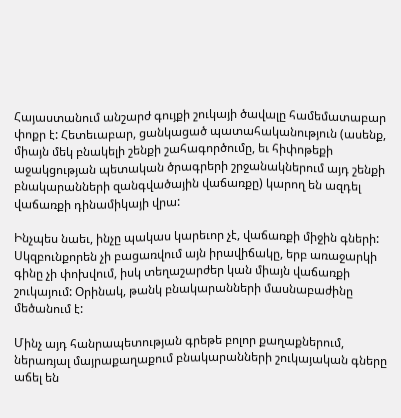Հայաստանում անշարժ գույքի շուկայի ծավալը համեմատաբար փոքր է: Հետեւաբար, ցանկացած պատահականություն (ասենք, միայն մեկ բնակելի շենքի շահագործումը, եւ հիփոթեքի աջակցության պետական ծրագրերի շրջանակներում այդ շենքի բնակարանների զանգվածային վաճառքը) կարող են ազդել վաճառքի դինամիկայի վրա:

Ինչպես նաեւ, ինչը պակաս կարեւոր չէ, վաճառքի միջին գների: Սկզբունքորեն չի բացառվում այն իրավիճակը, երբ առաջարկի գինը չի փոխվում, իսկ տեղաշարժեր կան միայն վաճառքի շուկայում: Օրինակ, թանկ բնակարանների մասնաբաժինը մեծանում է:

Մինչ այդ հանրապետության գրեթե բոլոր քաղաքներում, ներառյալ մայրաքաղաքում բնակարանների շուկայական գները աճել են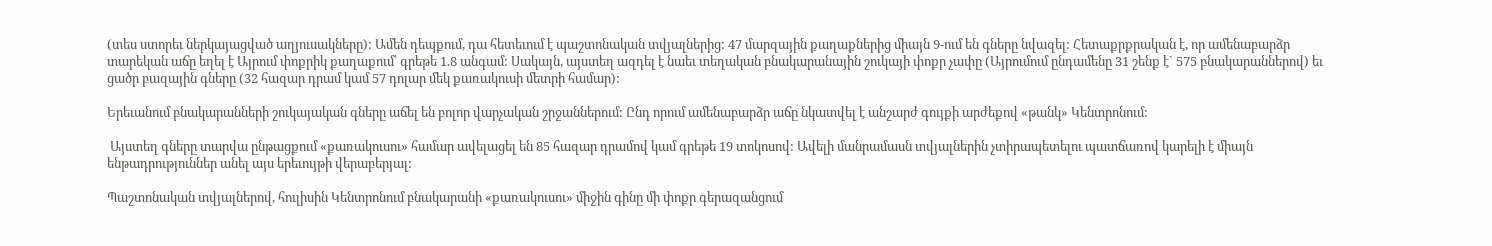(տես ստորեւ ներկայացված աղյուսակները): Ամեն դեպքում, դա հետեւում է պաշտոնական տվյալներից: 47 մարզային քաղաքներից միայն 9-ում են գները նվազել: Հետաքրքրական է, որ ամենաբարձր տարեկան աճը եղել է Այրում փոքրիկ քաղաքում՝ գրեթե 1.8 անգամ: Սակայն, այստեղ ազդել է նաեւ տեղական բնակարանային շուկայի փոքր չափը (Այրումում ընդամենը 31 շենք է` 575 բնակարաններով) եւ ցածր բազային գները (32 հազար դրամ կամ 57 դոլար մեկ քառակուսի մետրի համար):

Երեւանում բնակարանների շուկայական գները աճել են բոլոր վարչական շրջաններում: Ընդ որում ամենաբարձր աճը նկատվել է անշարժ գույքի արժեքով «թանկ» Կենտրոնում:

 Այստեղ գները տարվա ընթացքում «քառակուսու» համար ավելացել են 85 հազար դրամով կամ գրեթե 19 տոկոսով: Ավելի մանրամասն տվյալներին չտիրապետելու պատճառով կարելի է միայն ենթադրություններ անել այս երեւույթի վերաբերյալ:

Պաշտոնական տվյալներով, հուլիսին Կենտրոնում բնակարանի «քառակուսու» միջին գինը մի փոքր գերազանցում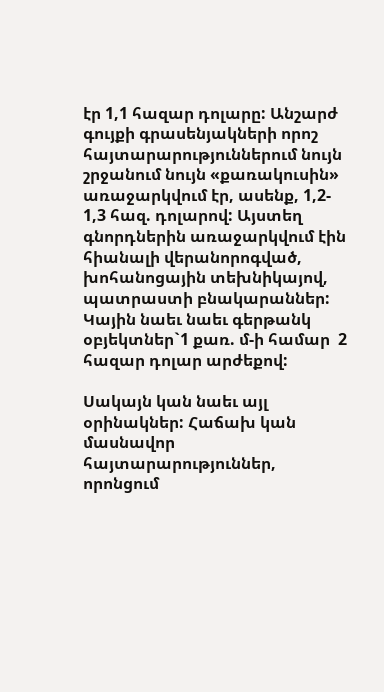էր 1,1 հազար դոլարը: Անշարժ գույքի գրասենյակների որոշ հայտարարություններում նույն շրջանում նույն «քառակուսին» առաջարկվում էր, ասենք, 1,2- 1,3 հազ. դոլարով: Այստեղ գնորդներին առաջարկվում էին հիանալի վերանորոգված, խոհանոցային տեխնիկայով, պատրաստի բնակարաններ: Կային նաեւ նաեւ գերթանկ օբյեկտներ`1 քառ. մ-ի համար  2 հազար դոլար արժեքով:

Սակայն կան նաեւ այլ օրինակներ: Հաճախ կան մասնավոր հայտարարություններ, որոնցում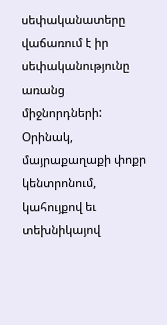սեփականատերը վաճառում է իր սեփականությունը առանց միջնորդների: Օրինակ, մայրաքաղաքի փոքր կենտրոնում, կահույքով եւ տեխնիկայով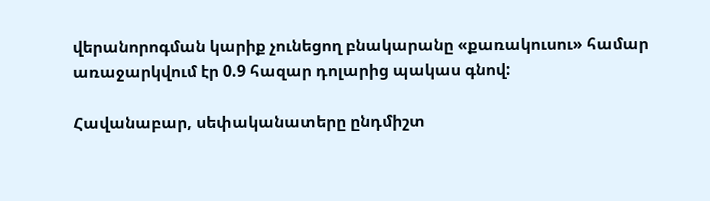վերանորոգման կարիք չունեցող բնակարանը «քառակուսու» համար առաջարկվում էր 0.9 հազար դոլարից պակաս գնով:

Հավանաբար, սեփականատերը ընդմիշտ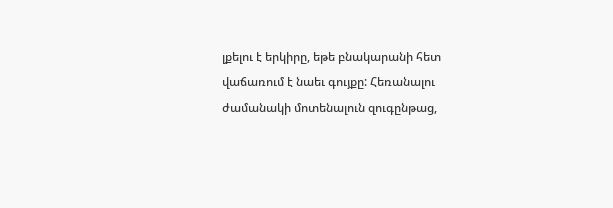լքելու է երկիրը, եթե բնակարանի հետ վաճառում է նաեւ գույքը: Հեռանալու ժամանակի մոտենալուն զուգընթաց,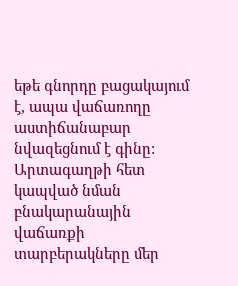եթե գնորդը բացակայում է, ապա վաճառողը աստիճանաբար նվազեցնում է գինը: Արտագաղթի հետ կապված նման բնակարանային վաճառքի տարբերակները մեր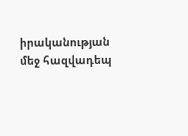իրականության մեջ հազվադեպ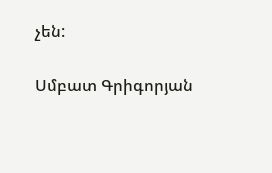չեն:

Սմբատ Գրիգորյան